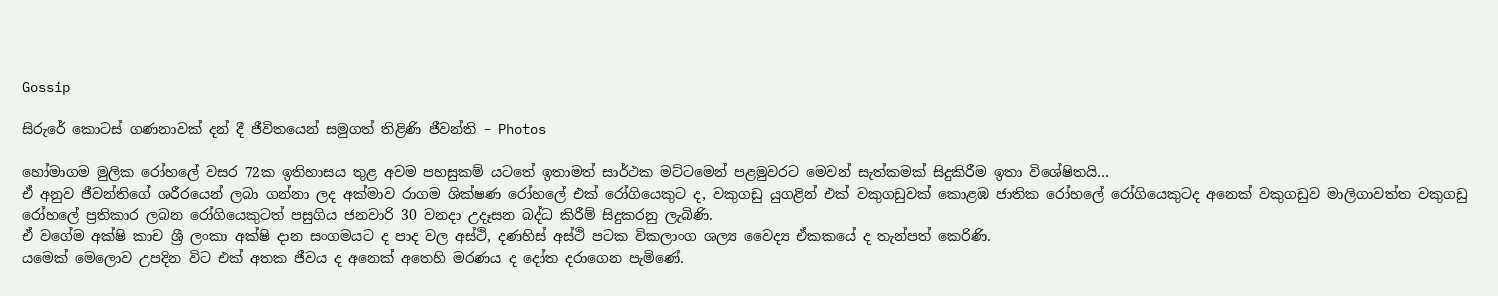Gossip

සිරුරේ කොටස් ගණනාවක් දන් දී ජීවිතයෙන් සමුගත් තිළිණි ජීවන්ති – Photos

හෝමාගම මුලික රෝහලේ වසර 72ක ඉතිහාසය තුළ අවම පහසුකම් යටතේ ඉතාමත් සාර්ථක මට්ටමෙන් පළමුවරට මෙවන් සැත්කමක් සිදුකිරීම ඉතා විශේෂිතයි…
ඒ අනුව ජීවන්තිගේ ශරීරයෙන් ලබා ගන්නා ලද අක්මාව රාගම ශික්ෂණ රෝහලේ එක් රෝගියෙකුට ද, වකුගඩු යුගළින් එක් වකුගඩුවක් කොළඹ ජාතික රෝහලේ රෝගියෙකුටද අනෙක් වකුගඩුව මාලිගාවත්ත වකුගඩු රෝහලේ ප්‍රතිකාර ලබන රෝගියෙකුටත් පසුගිය ජනවාරි 30 වනදා උදෑසන බද්ධ කිරීම් සිදුකරනු ලැබිණි.
ඒ වගේම අක්ෂි කාච ශ්‍රී ලංකා අක්ෂි දාන සංගමයට ද පාද වල අස්ථි, දණහිස් අස්ථි පටක විකලාංග ශල්‍ය වෛද්‍ය ඒකකයේ ද තැන්පත් කෙරිණි.
යමෙක් මෙලොව උපදින විට එක් අතක ජීවය ද අනෙක් අතෙහි මරණය ද දෝත දරාගෙන පැමිණේ.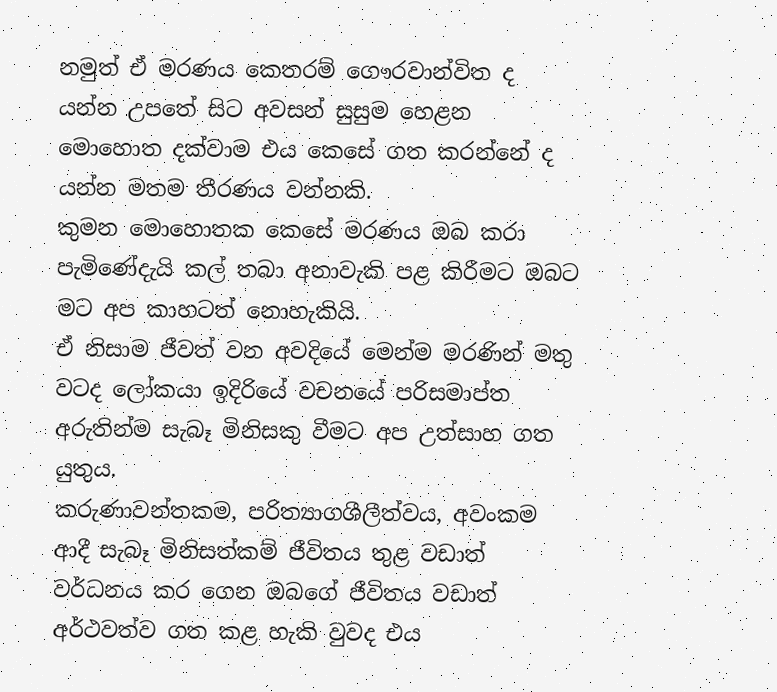නමුත් ඒ මරණය කෙතරම් ගෞරවාන්විත ද යන්න උපතේ සිට අවසන් සුසුම හෙළන මොහොත දක්වාම එය කෙසේ ගත කරන්නේ ද යන්න මතම තීරණය වන්නකි.
කුමන මොහොතක කෙසේ මරණය ඔබ කරා පැමිණේදැයි කල් තබා අනාවැකි පළ කිරීමට ඔබට මට අප කාහටත් නොහැකියි.
ඒ නිසාම ජීවත් වන අවදියේ මෙන්ම මරණින් මතු වටද ලෝකයා ඉදිරියේ වචනයේ පරිසමාප්ත අරුතින්ම සැබෑ මිනිසකු වීමට අප උත්සාහ ගත යුතුය.
කරුණාවන්තකම, පරිත්‍යාගශීලීත්වය, අවංකම ආදී සැබෑ මිනිසත්කම් ජීවිතය තුළ වඩාත් වර්ධනය කර ගෙන ඔබගේ ජීවිතය වඩාත් අර්ථවත්ව ගත කළ හැකි වුවද එය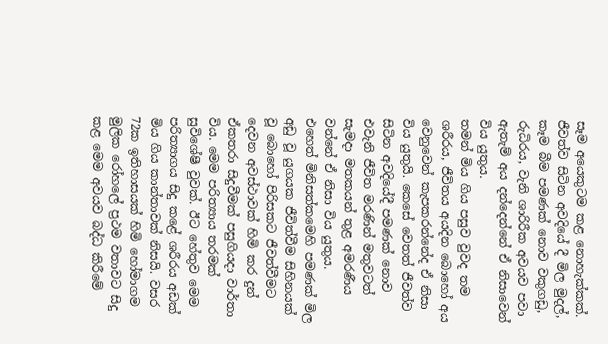සෑම අයෙකුටම කළ නොහැක්කක්. ජීවත්ව සිටින අවදියේ දී මිල මුදල්, කෑම බීම පමණක් නොව වකුගඩු, රුධිරය, වැනි ශාරිරීක අවයව පවා ඇතැම් අය දන්දෙන්නේ ඒ නිසාවෙන් විය යුතුය.
තමන් මිය ගිය පසුව වුවද තම ශරීරය, ජීවිතය අයදින බොහෝ අය වෙනුවෙන් කැපකරන්නේද ඒ නිසා විය යුතුයි. කෙසේ වෙතත් ජීවත්ව සිටින අවදියේදී පමණක් නොව එවැනි ජීවිත මරණින් මතුවටත් සැමදා මතකයන් තුළ අමරණීය වන්නේ ඒ නිසා විය යුතුය.
එහෙත් මිනිසත්කමෙහි පමණක් මිල අඩු වූ යුගයක ජීවිත්වීම සිහිනයක් වූ බොහෝ පිරිසකට ජීවත්වීමට දෙවන අවස්ථාවක් හිමි කර දුන් ඒකතරා සිදුවීමක් පසුගියදා වාර්තා විය. මෙම පරිත්‍යාය තරමක් සුවිශේෂී වුවක්. ඊට හේතුව මෙම පරිත්‍යාගය සිදු කළේ ශරීරය අඩක් මිය ගිය කාන්තාවක් නිසයි. වසර 72ක ඉතිහාසයක් හිමි හෝමාගම මුලික රෝහලේ ප්‍රථම වතාවට සිදු කළ මෙම අවයව බද්ධ කිරීමේ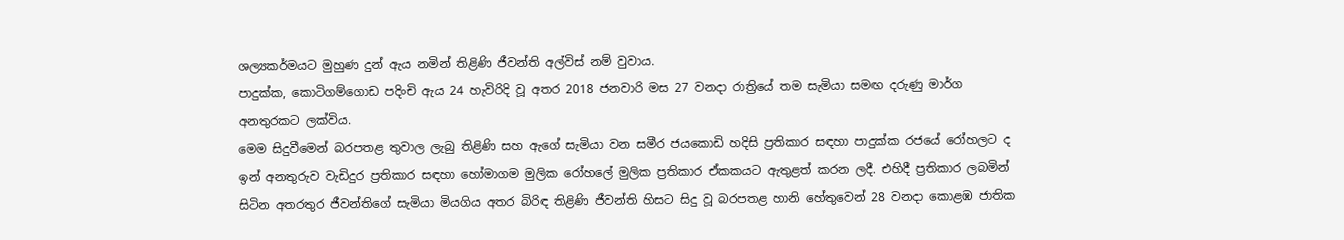ශල්‍යකර්මයට මුහුණ දුන් ඇය නමින් තිළිණි ජීවන්ති අල්විස් නම් වුවාය.
පාදුක්ක, කොටිගම්ගොඩ පදිංචි ඇය 24 හැවිරිදි වූ අතර 2018 ජනවාරි මස 27 වනදා රාත්‍රියේ තම සැමියා සමඟ දරුණු මාර්ග අනතුරකට ලක්විය.
මෙම සිදුවීමෙන් බරපතළ තුවාල ලැබු තිළිණි සහ ඇගේ සැමියා වන සමීර ජයකොඩි හදිසි ප්‍රතිකාර සඳහා පාදුක්ක රජයේ රෝහලට ද ඉන් අනතුරුව වැඩිදුර ප්‍රතිකාර සඳහා හෝමාගම මුලික රෝහලේ මුලික ප්‍රතිකාර ඒකකයට ඇතුළත් කරන ලදී. එහිදී ප්‍රතිකාර ලබමින් සිටින අතරතුර ජීවන්තිගේ සැමියා මියගිය අතර බිරිඳ තිළිණි ජීවන්ති හිසට සිදු වූ බරපතළ හානි හේතුවෙන් 28 වනදා කොළඹ ජාතික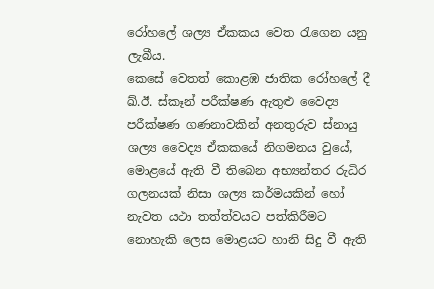රෝහලේ ශල්‍ය ඒකකය වෙත රැගෙන යනු ලැබීය.
කෙසේ වෙතත් කොළඹ ජාතික රෝහලේ දී ඛ්.ඊ. ස්කෑන් පරීක්ෂණ ඇතුළු වෛද්‍ය පරීක්ෂණ ගණනාවකින් අනතුරුව ස්නායු ශල්‍ය වෛද්‍ය ඒකකයේ නිගමනය වුයේ, මොළයේ ඇති වී තිබෙන අභ්‍යන්තර රුධිර ගලනයක් නිසා ශල්‍ය කර්මයකින් හෝ නැවත යථා තත්ත්වයට පත්කිරීමට නොහැකි ලෙස මොළයට හානි සිදු වී ඇති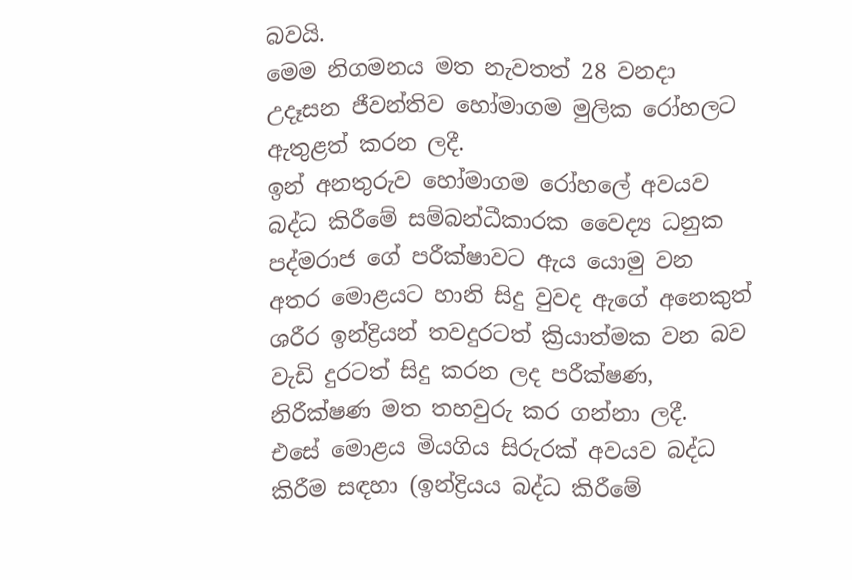බවයි.
මෙම නිගමනය මත නැවතත් 28 වනදා උදෑසන ජීවන්තිව හෝමාගම මුලික රෝහලට ඇතුළත් කරන ලදී.
ඉන් අනතුරුව හෝමාගම රෝහලේ අවයව බද්ධ කිරීමේ සම්බන්ධීකාරක වෛද්‍ය ධනුක පද්මරාජ ගේ පරීක්ෂාවට ඇය යොමු වන අතර මොළයට හානි සිදු වුවද ඇගේ අනෙකුත් ශරීර ඉන්ද්‍රියන් තවදුරටත් ක්‍රියාත්මක වන බව වැඩි දුරටත් සිදු කරන ලද පරීක්ෂණ, නිරීක්ෂණ මත තහවුරු කර ගන්නා ලදී.
එසේ මොළය මියගිය සිරුරක් අවයව බද්ධ කිරීම සඳහා (ඉන්ද්‍රියය බද්ධ කිරීමේ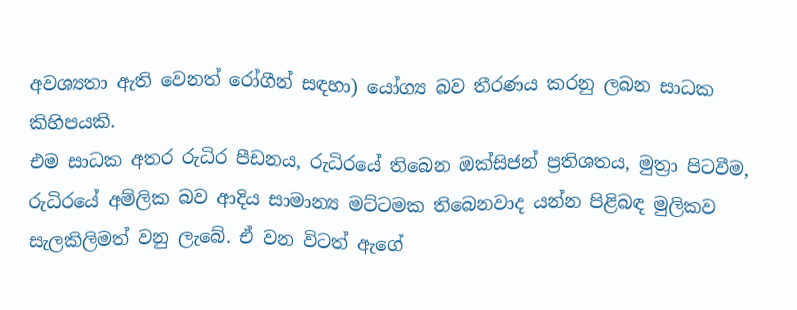අවශ්‍යතා ඇති වෙනත් රෝගීන් සඳහා) යෝග්‍ය බව තීරණය කරනු ලබන සාධක කිහිපයකි.
එම සාධක අතර රුධිර පීඩනය, රුධිරයේ තිබෙන ඔක්සිජන් ප්‍රතිශතය, මුත්‍රා පිටවීම, රුධිරයේ අම්ලික බව ආදිය සාමාන්‍ය මට්ටමක තිබෙනවාද යන්න පිළිබඳ මුලිකව සැලකිලිමත් වනු ලැබේ. ඒ වන විටත් ඇගේ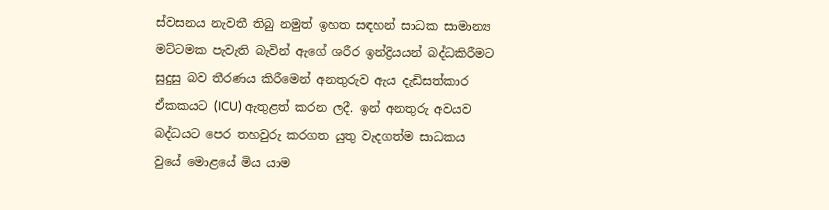ස්වසනය නැවතී තිබු නමුත් ඉහත සඳහන් සාධක සාමාන්‍ය මට්ටමක පැවැති බැවින් ඇගේ ශරීර ඉන්ද්‍රියයන් බද්ධකිරීමට සුදුසු බව තීරණය කිරීමෙන් අනතුරුව ඇය දැඩිසත්කාර ඒකකයට (ICU) ඇතුළත් කරන ලදී. ඉන් අනතුරු අවයව බද්ධයට පෙර තහවුරු කරගත යුතු වැදගත්ම සාධකය වුයේ මොළයේ මිය යාම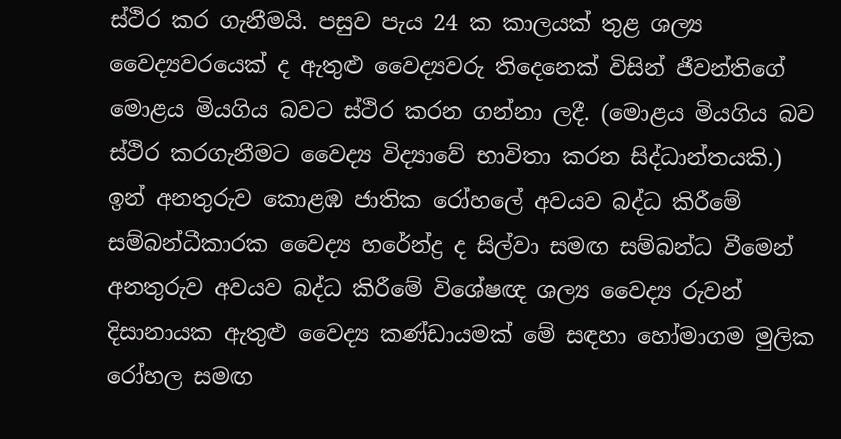ස්ථිර කර ගැනීමයි. පසුව පැය 24 ක කාලයක් තුළ ශල්‍ය වෛද්‍යවරයෙක් ද ඇතුළු වෛද්‍යවරු තිදෙනෙක් විසින් ජීවන්තිගේ මොළය මියගිය බවට ස්ථිර කරන ගන්නා ලදී. (මොළය මියගිය බව ස්ථිර කරගැනීමට වෛද්‍ය විද්‍යාවේ භාවිතා කරන සිද්ධාන්තයකි.)
ඉන් අනතුරුව කොළඹ ජාතික රෝහලේ අවයව බද්ධ කිරීමේ සම්බන්ධීකාරක වෛද්‍ය හරේන්ද්‍ර ද සිල්වා සමඟ සම්බන්ධ වීමෙන් අනතුරුව අවයව බද්ධ කිරීමේ විශේෂඥ ශල්‍ය වෛද්‍ය රුවන් දිසානායක ඇතුළු වෛද්‍ය කණ්ඩායමක් මේ සඳහා හෝමාගම මුලික රෝහල සමඟ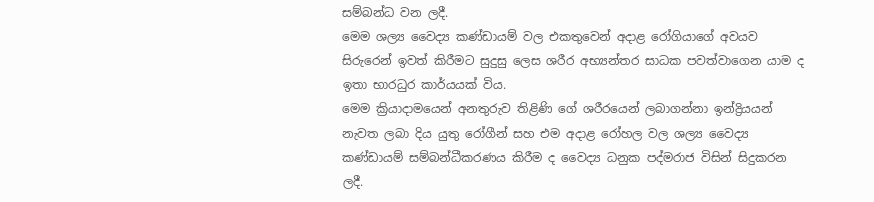සම්බන්ධ වන ලදී.
මෙම ශල්‍ය වෛද්‍ය කණ්ඩායම් වල එකතුවෙන් අදාළ රෝගියාගේ අවයව සිරුරෙන් ඉවත් කිරීමට සුදුසු ලෙස ශරීර අභ්‍යන්තර සාධක පවත්වාගෙන යාම ද ඉතා භාරධුර කාර්යයක් විය.
මෙම ක්‍රියාදාමයෙන් අනතුරුව තිළිණි ගේ ශරීරයෙන් ලබාගන්නා ඉන්ද්‍රියයන් නැවත ලබා දිය යුතු රෝගීන් සහ එම අදාළ රෝහල වල ශල්‍ය වෛද්‍ය කණ්ඩායම් සම්බන්ධීකරණය කිරීම ද වෛද්‍ය ධනුක පද්මරාජ විසින් සිදුකරන ලදී.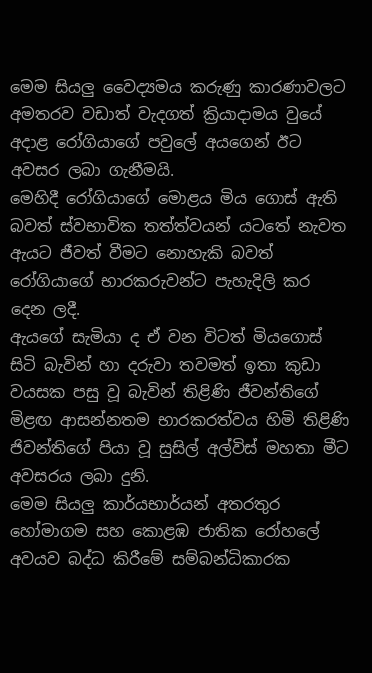මෙම සියලු වෛද්‍යමය කරුණු කාරණාවලට අමතරව වඩාත් වැදගත් ක්‍රියාදාමය වුයේ අදාළ රෝගියාගේ පවුලේ අයගෙන් ඊට අවසර ලබා ගැනීමයි.
මෙහිදී රෝගියාගේ මොළය මිය ගොස් ඇති බවත් ස්වභාවික තත්ත්වයන් යටතේ නැවත ඇයට ජීවත් වීමට නොහැකි බවත් රෝගියාගේ භාරකරුවන්ට පැහැදිලි කර දෙන ලදී.
ඇයගේ සැමියා ද ඒ වන විටත් මියගොස් සිටි බැවින් හා දරුවා තවමත් ඉතා කුඩා වයසක පසු වූ බැවින් තිළිණි ජීවන්තිගේ මිළඟ ආසන්නතම භාරකරත්වය හිමි තිළිණි ජිවන්තිගේ පියා වූ සුසිල් අල්විස් මහතා මීට අවසරය ලබා දුනි.
මෙම සියලු කාර්යභාර්යන් අතරතුර හෝමාගම සහ කොළඹ ජාතික රෝහලේ අවයව බද්ධ කිරීමේ සම්බන්ධිකාරක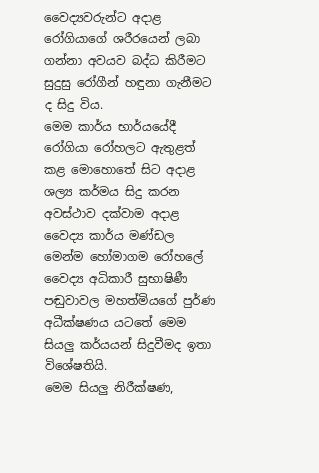වෛද්‍යවරුන්ට අදාළ රෝගියාගේ ශරීරයෙන් ලබා ගන්නා අවයව බද්ධ කිරීමට සුදුසු රෝගීන් හඳුනා ගැනීමට ද සිදු විය.
මෙම කාර්ය භාර්යයේදී රෝගියා රෝහලට ඇතුළත් කළ මොහොතේ සිට අදාළ ශල්‍ය කර්මය සිදු කරන අවස්ථාව දක්වාම අදාළ වෛද්‍ය කාර්ය මණ්ඩල මෙන්ම හෝමාගම රෝහලේ වෛද්‍ය අධිකාරී සුභාෂිණී පඬුවාවල මහත්මියගේ පුර්ණ අධීක්ෂණය යටතේ මෙම සියලු කර්යයන් සිදුවීමද ඉතා විශේෂතියි.
මෙම සියලු නිරීක්ෂණ,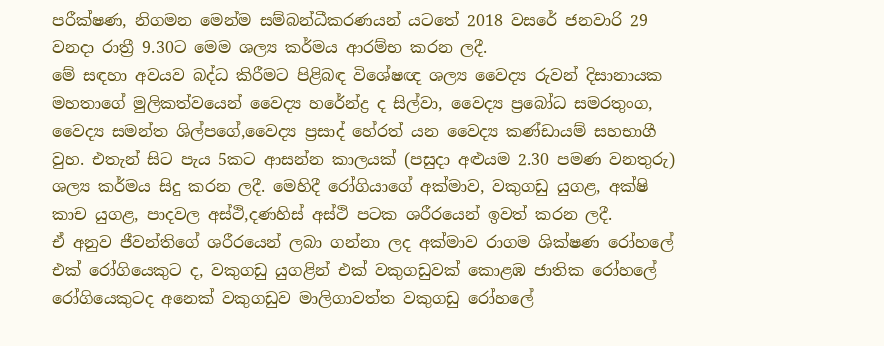පරීක්ෂණ, නිගමන මෙන්ම සම්බන්ධීකරණයන් යටතේ 2018 වසරේ ජනවාරි 29 වනදා රාත්‍රී 9.30ට මෙම ශල්‍ය කර්මය ආරම්භ කරන ලදී.
මේ සඳහා අවයව බද්ධ කිරීමට පිළිබඳ විශේෂඥ ශල්‍ය වෛද්‍ය රුවන් දිසානායක මහතාගේ මුලිකත්වයෙන් වෛද්‍ය හරේන්ද්‍ර ද සිල්වා, වෛද්‍ය ප්‍රබෝධ සමරතුංග, වෛද්‍ය සමන්ත ශිල්පගේ,වෛද්‍ය ප්‍රසාද් හේරත් යන වෛද්‍ය කණ්ඩායම් සහභාගී වුහ. එතැන් සිට පැය 5කට ආසන්න කාලයක් (පසුදා අළුයම 2.30 පමණ වනතුරු) ශල්‍ය කර්මය සිදු කරන ලදී. මෙහිදී රෝගියාගේ අක්මාව, වකුගඩු යුගළ, අක්ෂි කාච යුගළ, පාදවල අස්ථි,දණහිස් අස්ථි පටක ශරීරයෙන් ඉවත් කරන ලදී.
ඒ අනුව ජීවන්තිගේ ශරීරයෙන් ලබා ගන්නා ලද අක්මාව රාගම ශික්ෂණ රෝහලේ එක් රෝගියෙකුට ද, වකුගඩු යුගළින් එක් වකුගඩුවක් කොළඹ ජාතික රෝහලේ රෝගියෙකුටද අනෙක් වකුගඩුව මාලිගාවත්ත වකුගඩු රෝහලේ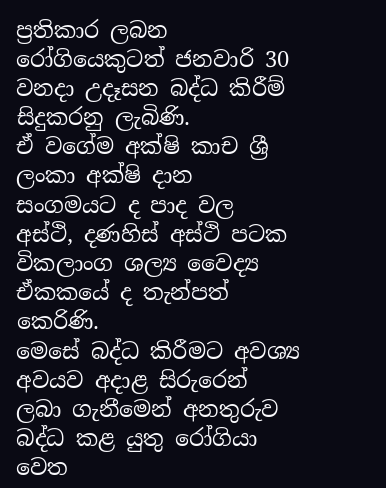ප්‍රතිකාර ලබන රෝගියෙකුටත් ජනවාරි 30 වනදා උදෑසන බද්ධ කිරීම් සිදුකරනු ලැබිණි.
ඒ වගේම අක්ෂි කාච ශ්‍රී ලංකා අක්ෂි දාන සංගමයට ද පාද වල අස්ථි, දණහිස් අස්ථි පටක විකලාංග ශල්‍ය වෛද්‍ය ඒකකයේ ද තැන්පත් කෙරිණි.
මෙසේ බද්ධ කිරීමට අවශ්‍ය අවයව අදාළ සිරුරෙන් ලබා ගැනීමෙන් අනතුරුව බද්ධ කළ යුතු රෝගියා වෙත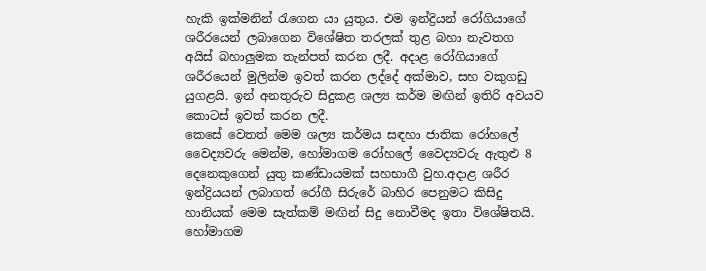හැකි ඉක්මනින් රැගෙන යා යුතුය. එම ඉන්ද්‍රියන් රෝගියාගේ ශරීරයෙන් ලබාගෙන විශේෂිත තරලක් තුළ බහා නැවතග අයිස් බහාලුමක තැන්පත් කරන ලදී. අදාළ රෝගියාගේ ශරීරයෙන් මුලින්ම ඉවත් කරන ලද්දේ අක්මාව, සහ වකුගඩු යුගළයි. ඉන් අනතුරුව සිදුකළ ශල්‍ය කර්ම මඟින් ඉතිරි අවයව කොටස් ඉවත් කරන ලදී.
කෙසේ වෙතත් මෙම ශල්‍ය කර්මය සඳහා ජාතික රෝහලේ වෛද්‍යවරු මෙන්ම, හෝමාගම රෝහලේ වෛද්‍යවරු ඇතුළු 8 දෙනෙකුගෙන් යුතු කණ්ඩායමක් සහභාගී වුහ.අදාළ ශරීර ඉන්ද්‍රියයන් ලබාගත් රෝගී සිරුරේ බාහිර පෙනුමට කිසිදු හානියක් මෙම සැත්කම් මඟින් සිදු නොවීමද ඉතා විශේෂිතයි.
හෝමාගම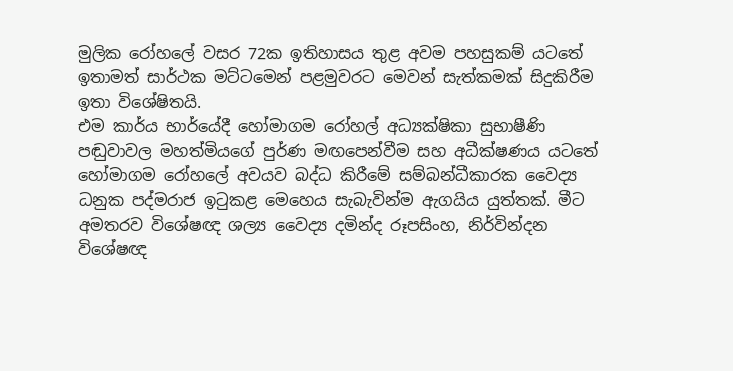මුලික රෝහලේ වසර 72ක ඉතිහාසය තුළ අවම පහසුකම් යටතේ ඉතාමත් සාර්ථක මට්ටමෙන් පළමුවරට මෙවන් සැත්කමක් සිදුකිරීම ඉතා විශේෂිතයි.
එම කාර්ය භාර්යේදී හෝමාගම රෝහල් අධ්‍යක්ෂිකා සුභාෂීණි පඬුවාවල මහත්මියගේ පුර්ණ මඟපෙන්වීම සහ අධීක්ෂණය යටතේ හෝමාගම රෝහලේ අවයව බද්ධ කිරීමේ සම්බන්ධීකාරක වෛද්‍ය ධනුක පද්මරාජ ඉටුකළ මෙහෙය සැබැවින්ම ඇගයිය යුත්තක්. මීට අමතරව විශේෂඥ ශල්‍ය වෛද්‍ය දමින්ද රූපසිංහ, නිර්වින්දන විශේෂඥ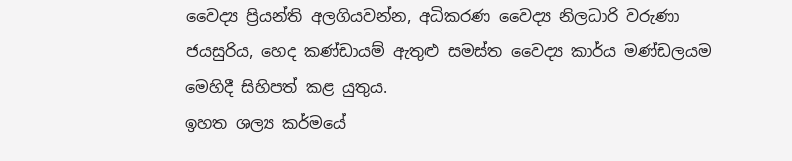වෛද්‍ය ප්‍රියන්ති අලගියවන්න, අධිකරණ වෛද්‍ය නිලධාරි වරුණා ජයසුරිය, හෙද කණ්ඩායම් ඇතුළු සමස්ත වෛද්‍ය කාර්ය මණ්ඩලයම මෙහිදී සිහිපත් කළ යුතුය.
ඉහත ශල්‍ය කර්මයේ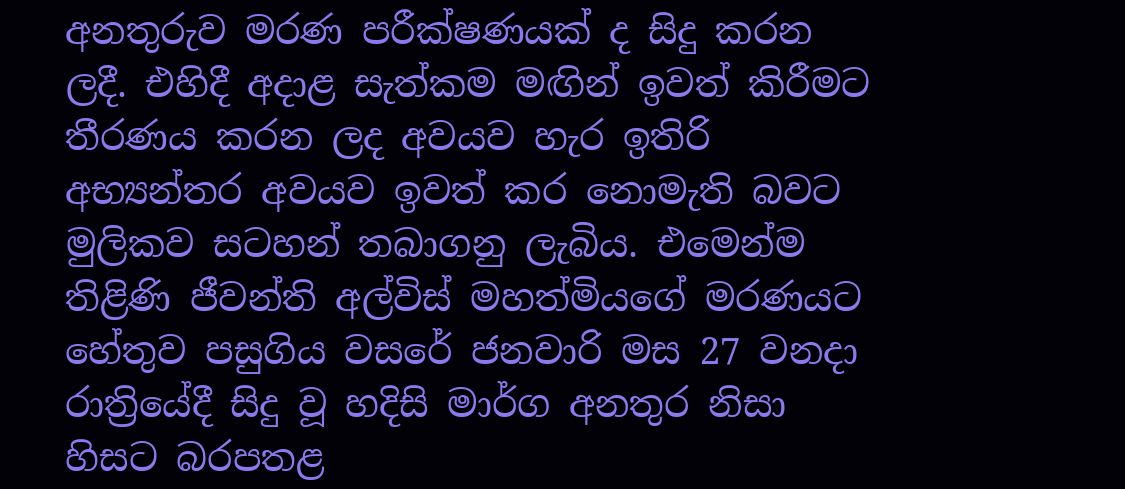අනතුරුව මරණ පරීක්ෂණයක් ද සිදු කරන ලදී. එහිදී අදාළ සැත්කම මඟින් ඉවත් කිරීමට තීරණය කරන ලද අවයව හැර ඉතිරි අභ්‍යන්තර අවයව ඉවත් කර නොමැති බවට මුලිකව සටහන් තබාගනු ලැබිය. එමෙන්ම තිළිණි ජීවන්ති අල්විස් මහත්මියගේ මරණයට හේතුව පසුගිය වසරේ ජනවාරි මස 27 වනදා රාත්‍රියේදී සිදු වූ හදිසි මාර්ග අනතුර නිසා හිසට බරපතළ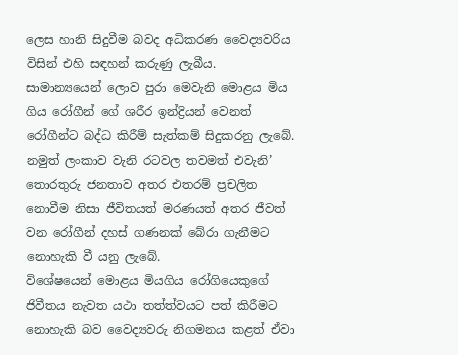ලෙස හානි සිදුවීම බවද අධිකරණ වෛද්‍යවරිය විසින් එහි සඳහන් කරුණු ලැබීය.
සාමාන්‍යයෙන් ලොව පුරා මෙවැනි මොළය මිය ගිය රෝගීන් ගේ ශරීර ඉන්ද්‍රියන් වෙනත් රෝගීන්ට බද්ධ කිරීම් සැත්කම් සිදුකරනු ලැබේ. නමුත් ලංකාව වැනි රටවල තවමත් එවැනි’ තොරතුරු ජනතාව අතර එතරම් ප්‍රචලිත නොවීම නිසා ජීවිතයත් මරණයත් අතර ජීවත් වන රෝගීන් දහස් ගණනක් බේරා ගැනීමට නොහැකි වී යනු ලැබේ.
විශේෂයෙන් මොළය මියගිය රෝගියෙකුගේ ජිවීතය නැවත යථා තත්ත්වයට පත් කිරීමට නොහැකි බව වෛද්‍යවරු නිගමනය කළත් ඒවා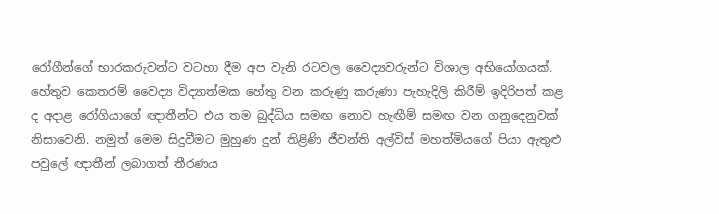රෝගීන්ගේ භාරකරුවන්ට වටහා දීම අප වැනි රටවල වෛද්‍යවරුන්ට විශාල අභියෝගයක්.
හේතුව කෙතරම් වෛද්‍ය විද්‍යාත්මක හේතු වන කරුණු කරුණා පැහැදිලි කිරීම් ඉදිරිපත් කළ ද අදාළ රෝගියාගේ ඥාතීන්ට එය තම බුද්ධිය සමඟ නොව හැඟීම් සමඟ වන ගනුදෙනුවක් නිසාවෙනි. නමුත් මෙම සිදුවීමට මුහුණ දුන් තිළිණි ජීවන්ති අල්විස් මහත්මියගේ පියා ඇතුළු පවුලේ ඥාතීන් ලබාගත් තීරණය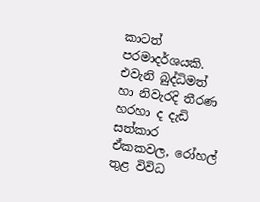කාටත් පරමාදර්ශයකි.
එවැනි බුද්ධිමත් හා නිවැරදි තීරණ හරහා ද දැඩි සත්කාර ඒකකවල, රෝහල් තුළ විවිධ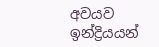අවයව ඉන්ද්‍රියයන්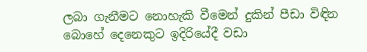ලබා ගැනීමට නොහැකි වීමෙන් දුකින් පීඩා විඳින බොහේ දෙනෙකුට ඉදිරියේදී වඩා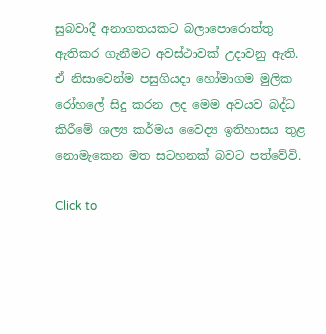සුබවාදී අනාගතයකට බලාපොරොත්තු ඇතිකර ගැනීමට අවස්ථාවක් උදාවනු ඇති. ඒ නිසාවෙන්ම පසුගියදා හෝමාගම මුලික රෝහලේ සිදු කරන ලද මෙම අවයව බද්ධ කිරීමේ ශල්‍ය කර්මය වෛද්‍ය ඉතිහාසය තුළ නොමැකෙන මත සටහනක් බවට පත්වේවි.

Click to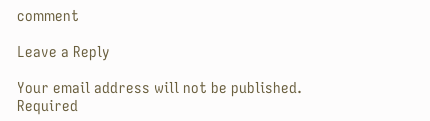comment

Leave a Reply

Your email address will not be published. Required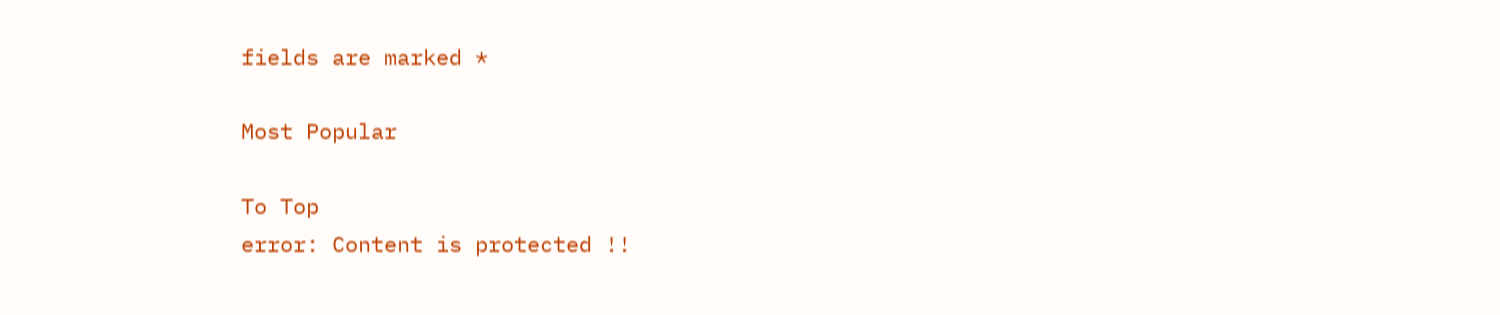fields are marked *

Most Popular

To Top
error: Content is protected !!